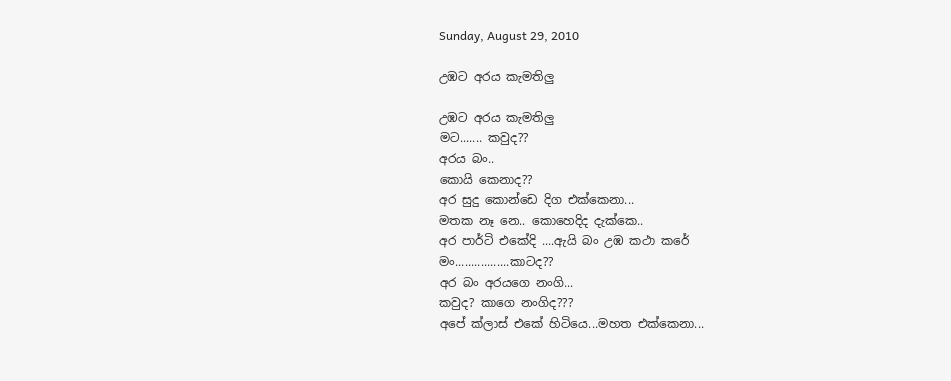Sunday, August 29, 2010

උඹට අරය කැමතිලු

උඹට අරය කැමතිලු
මට....... කවුද??
අරය බං..
කොයි කෙනාද??
අර සුදු කොන්ඩෙ දිග එක්කෙනා...
මතක නෑ නෙ.. කොහෙදිද දැක්කෙ..
අර පාර්ටි එකේදි ....ඇයි බං උඹ කථා කරේ
මං.................කාටද??
අර බං අරයගෙ නංගි...
කවුද? කාගෙ නංගිද???
අපේ ක්ලාස් එකේ හිටියෙ...මහත එක්කෙනා...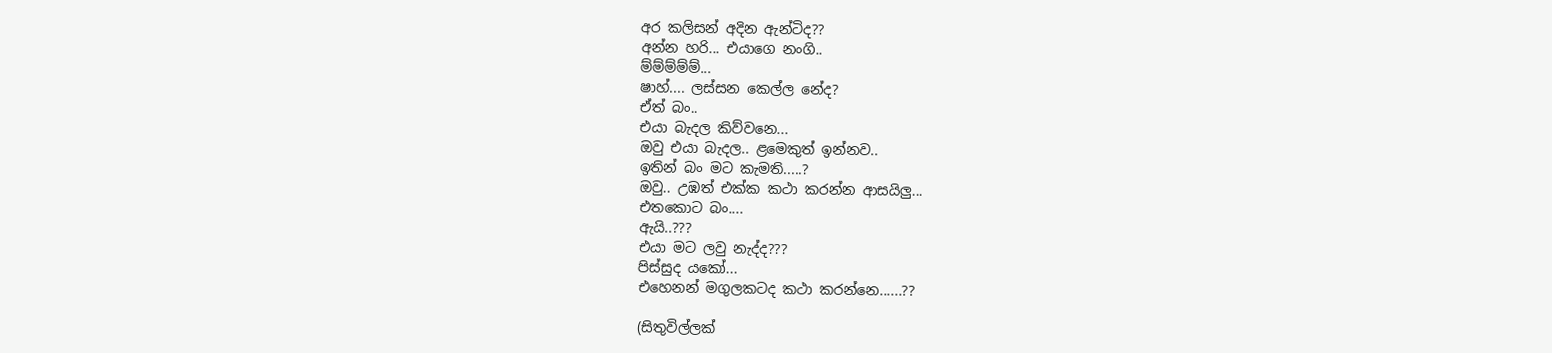අර කලිසන් අදින ඇන්ටිද??
අන්න හරි... එයාගෙ නංගි..
ම්ම්ම්ම්ම්...
ෂාහ්.... ලස්සන කෙල්ල නේද?
ඒත් බං..
එයා බැදල කිව්වනෙ...
ඔවු එයා බැදල.. ළමෙකුත් ඉන්නව..
ඉතින් බං මට කැමති.....?
ඔවු.. උඹත් එක්ක කථා කරන්න ආසයිලු...
එතකොට බං....
ඇයි..???
එයා මට ලවු නැද්ද???
පිස්සුද යකෝ...
එහෙනන් මගුලකටද කථා කරන්නෙ......??

(සිතුවිල්ලක්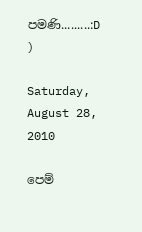පමණි.........:D )

Saturday, August 28, 2010

පෙම්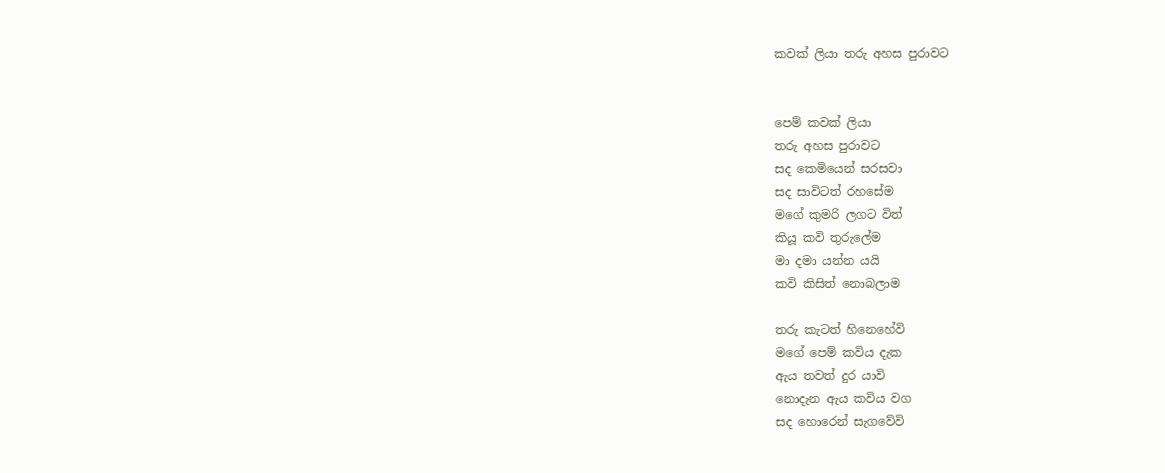කවක් ලියා තරු අහස පුරාවට


පෙම් කවක් ලියා
තරු අහස පුරාවට
සද කෙමියෙන් සරසවා
සද සාවිටත් රහසේම
මගේ කුමරි ලගට විත්
කියූ කවි තුරුලේම
මා දමා යන්න යයි
කවි කිසිත් නොබලාම

තරු කැටත් හිනෙහේවි
මගේ පෙම් කවිය දැක
ඇය තවත් දුර යාවි
නොදැන ඇය කවිය වග
සද හොරෙන් සැගවේවි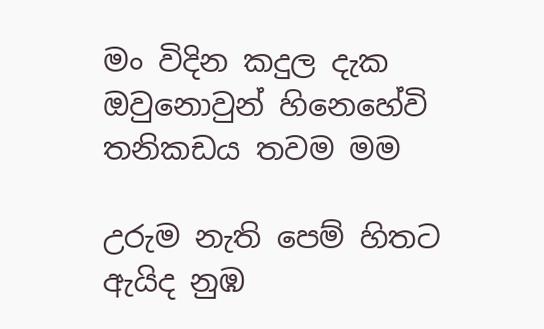මං විදින කදුල දැක
ඔවුනොවුන් හිනෙහේවි
තනිකඩය තවම මම

උරුම නැති පෙම් හිතට
ඇයිද නුඹ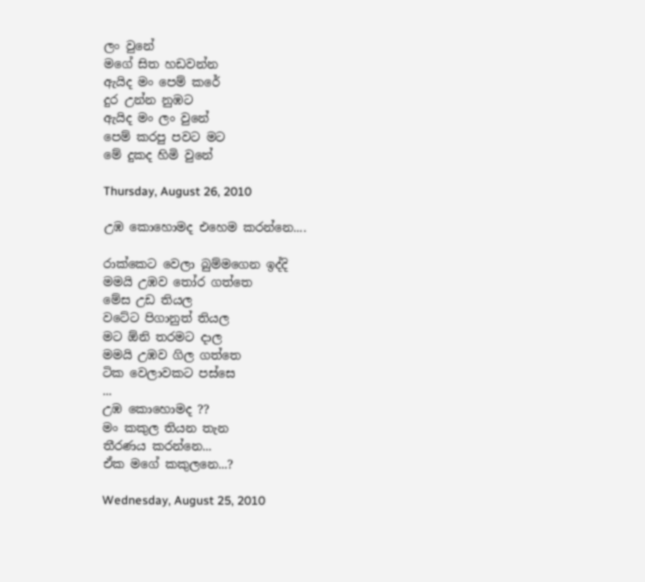ලං වුනේ
මගේ සිත හඩවන්න
ඇයිද මං පෙම් කරේ
දුර උන්න නුඹට
ඇයිද මං ලං වුනේ
පෙම් කරපු පවට මට
මේ දුකද හිමි වුනේ

Thursday, August 26, 2010

උඹ කොහොමද එහෙම කරන්නෙ....

රාක්කෙට වෙලා බුම්මගෙන ඉද්දි
මමයි උඹව තෝර ගත්තෙ
මේස උඩ තියල
වටේට පිගානුත් තියල
මට ඕනි තරමට දාල
මමයි උඹව ගිල ගත්තෙ
ටික වෙලාවකට පස්සෙ
...
උඹ කොහොමද ??
මං කකුල තියන තැන
තීරණය කරන්නෙ...
ඒක මගේ කකුලනෙ...?

Wednesday, August 25, 2010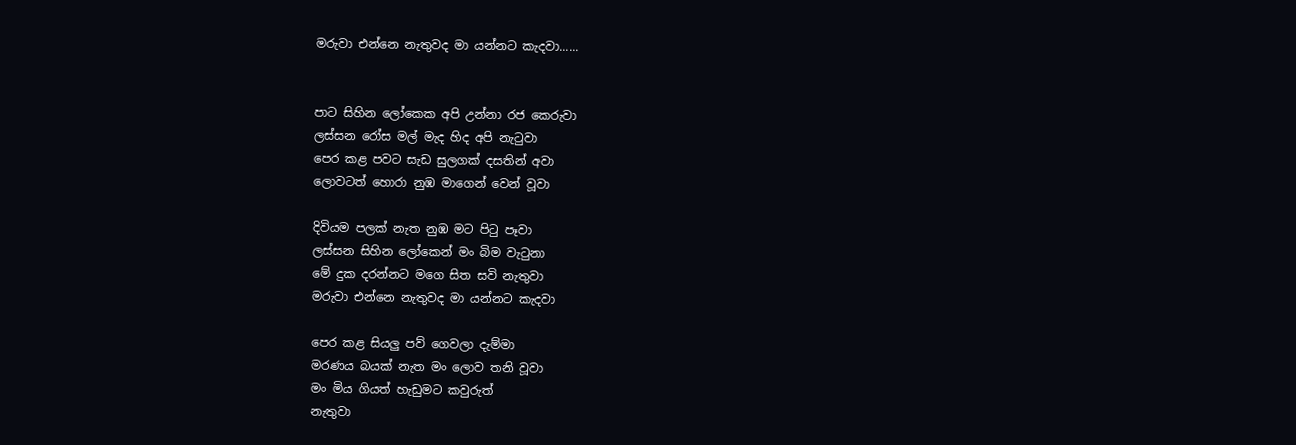මරුවා එන්නෙ නැතුවද මා යන්නට කැදවා......


පාට සිහින ලෝකෙක අපි උන්නා රජ කෙරුවා
ලස්සන රෝස මල් මැද හිද අපි නැටුවා
පෙර කළ පවට සැඩ සුලගක් දසතින් අවා
ලොවටත් හොරා නුඹ මාගෙන් වෙන් වූවා

දිවියම පලක් නැත නුඹ මට පිටු පෑවා
ලස්සන සිහින ලෝකෙන් මං බිම වැටුනා
මේ දුක දරන්නට මගෙ සිත සවි නැතුවා
මරුවා එන්නෙ නැතුවද මා යන්නට කැදවා

පෙර කළ සියලු පව් ගෙවලා දැම්මා
මරණය බයක් නැත මං ලොව තනි වූවා
මං මිය ගියත් හැඩුමට කවුරුත්
නැතුවා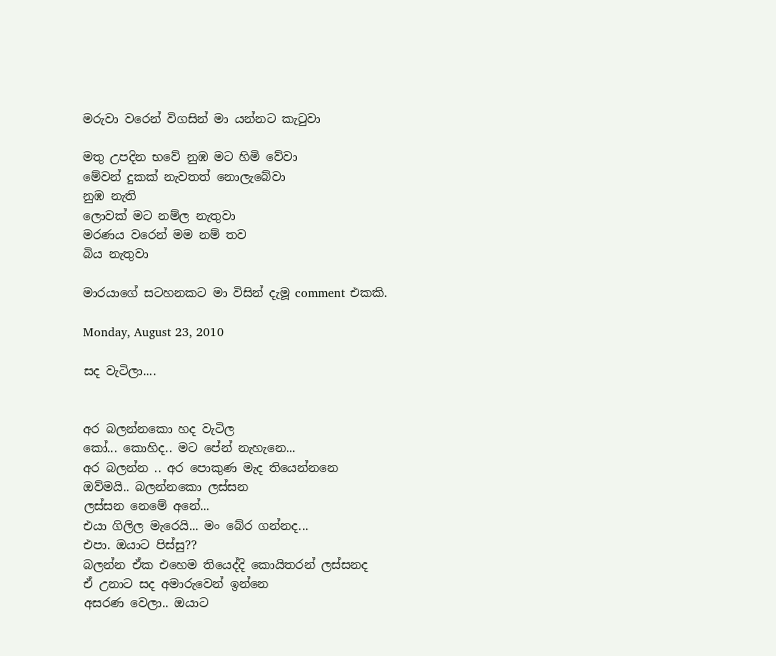මරුවා වරෙන් විගසින් මා යන්නට කැටුවා

මතු උපදින භවේ නුඹ මට හිමි වේවා
මේවන් දුකක් නැවතත් නොලැබේවා
නුඹ නැති
ලොවක් මට නම්ල නැතුවා
මරණය වරෙන් මම නම් තව
බිය නැතුවා

මාරයාගේ සටහනකට මා විසින් දැමූ comment එකකි.

Monday, August 23, 2010

සද වැටිලා....


අර බලන්නකො හද වැටිල
කෝ... කොහිද.. මට පේන් නැහැනෙ...
අර බලන්න .. අර පොකුණ මැද තියෙන්නනෙ
ඔව්මයි.. බලන්නකො ලස්සන
ලස්සන නෙමේ අනේ...
එයා ගිලිල මැරෙයි... මං බේර ගන්නද...
එපා. ඔයාට පිස්සු??
බලන්න ඒක එහෙම තියෙද්දි කොයිතරන් ලස්සනද
ඒ උනාට සද අමාරුවෙන් ඉන්නෙ
අසරණ වෙලා.. ඔයාට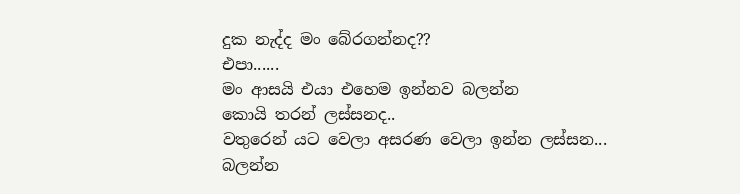දුක නැද්ද මං බේරගන්නද??
එපා......
මං ආසයි එයා එහෙම ඉන්නව බලන්න
කොයි තරන් ලස්සනද..
වතුරෙන් යට වෙලා අසරණ වෙලා ඉන්න ලස්සන...
බලන්න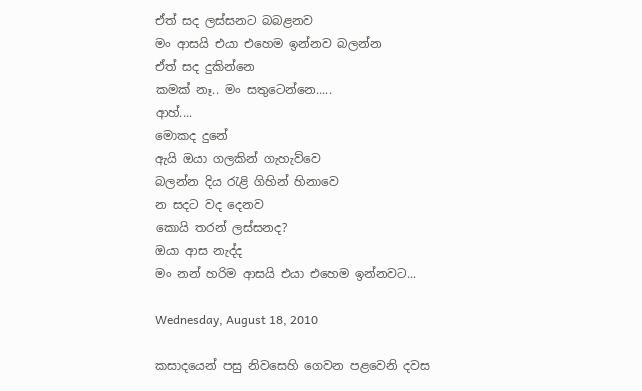ඒත් සද ලස්සනට බබළනව
මං ආසයි එයා එහෙම ඉන්නව බලන්න
ඒත් සද දුකින්නෙ
කමක් නෑ.. මං සතුටෙන්නෙ.....
ආහ්....
මොකද දුනේ
ඇයි ඔයා ගලකින් ගැහැව්වෙ
බලන්න දිය රැළි ගිහින් හිනාවෙ
න සදට වද දෙනව
කොයි තරන් ලස්සනද?
ඔයා ආස නැද්ද
මං නන් හරිම ආසයි එයා එහෙම ඉන්නවට...

Wednesday, August 18, 2010

කසාදයෙන් පසු නිවසෙහි ගෙවන පළවෙනි දවස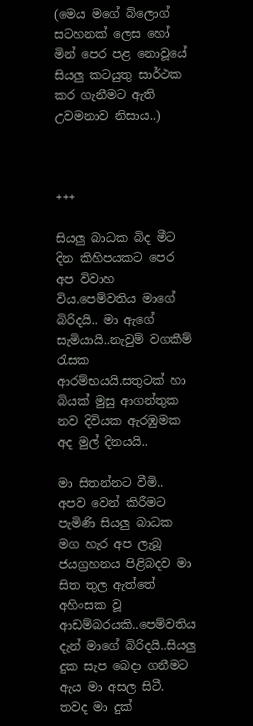(මෙය මගේ බ්ලොග් සටහනක් ලෙස හෝ මින් පෙර පළ නොවූයේ සියලු කටයුතු සාර්ථක කර ගැනීමට ඇති උවමනාව නිසාය..)



+++

සියලු බාධක බිද මීට දින කිහිපයකට පෙර අප විවාහ විය.පෙම්වතිය මාගේ බිරිදයි.. මා ඇගේ සැමියායි..නැවුම් වගකීම් රැසක ආරම්භයයි.සතුටක් හා බියක් මුසු ආගන්තුක නව දිවියක ඇරඹුමක අද මුල් දිනයයි..

මා සිතන්නට වීමි.. අපව වෙන් කිරීමට පැමිණි සියලු බාධක මග හැර අප ලැබූ ජයග්‍රහනය පිළිබදව මා සිත තුල ඇත්තේ අහිංසක වූ ආඩම්බරයකි..පෙම්වතිය දැන් මාගේ බිරිදයි..සියලු දුක සැප බෙදා ගනීමට ඇය මා අසල සිටී. තවද මා දුක්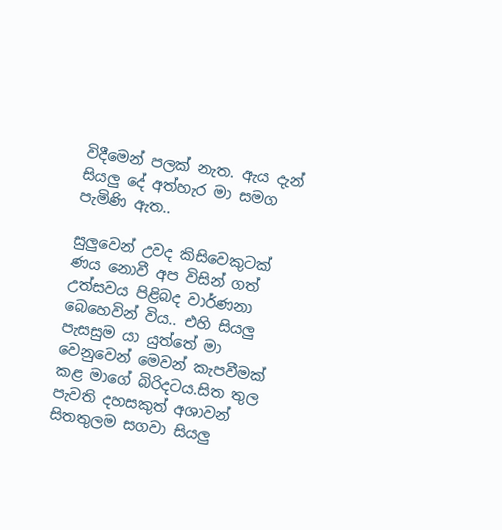විදීමෙන් පලක් නැත. ඇය දැන් සියලු දේ අත්හැර මා සමග පැමිණි ඇත..

සුලුවෙන් උවද කිසිවෙකුටක් ණය නොවී අප විසින් ගත් උත්සවය පිළිබද වාර්ණනා බෙහෙවින් විය.. එහි සියලු පැසසුම යා යුත්තේ මා වෙනුවෙන් මෙවන් කැපවීමක් කළ මාගේ බිරිදටය.සිත තුල පැවති දහසකුත් අශාවන් සිතතුලම සගවා සියලු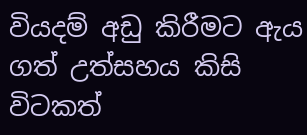වියදම් අඩු කිරීමට ඇය ගත් උත්සහය කිසි විටකත්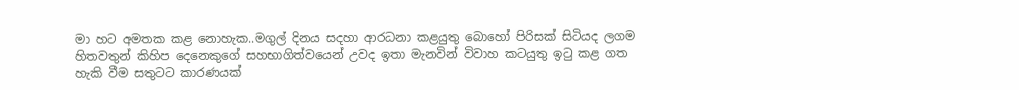මා හට අමතක කළ නොහැක..මගුල් දිනය සදහා ආරධනා කළයුතු බොහෝ පිරිසක් සිටියද ලගම හිතවතුන් කිහිප දෙනෙකුගේ සහභාගිත්වයෙන් උවද ඉතා මැනවින් විවාහ කටයුතු ඉටු කළ ගත හැකි වීම සතුටට කාරණයක්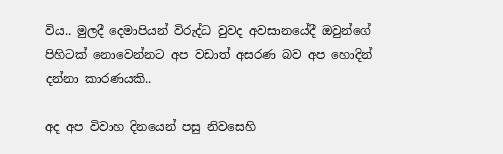විය.. මුලදී දෙමාපියන් විරුද්ධ වුවද අවසානයේදී ඔවුන්ගේ පිහිටක් නොවෙන්නට ‍අප වඩාත් අසරණ බව අප හොදින් දන්නා කාරණයකි..

අද අප විවාහ දිනයෙන් පසු නිවසෙහි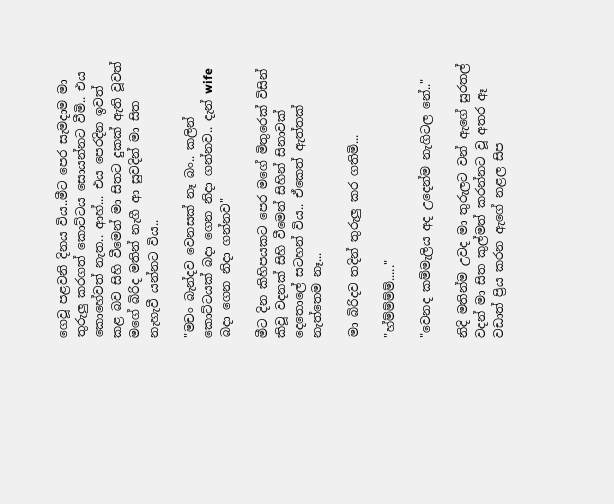ගෙවූ පළවනි ‍දිනය විය..මීට පෙර සැමදාම මා තුරුලු කරගත් කොට්ටය සොයන්නට වීමි.. එය කොහේවත් නැත.. ආහ්... එය පෙරදින ඉවත් කළ බව සිහි වීමෙන් මා සිතට දුකක් ඇති වූවත් මගේ බිරිද මතින් නැගී ආ සුවදින් මා සිත නැහැවී යන්නට විය..

"මචං බැන්දව වෙනසක් නෑ බං.. කලින් කොට්ටයක් බදා ගෙන නිදා ගන්නව.. දැන් wife බදා ගෙන නිදා ගන්නව"

මීට දින කිහිපයකට පෙර මගේ මිතුරෙක් විසින් කිවූ වදනක් සිහි වීමෙන් සිහින් සිනාවක් දෙතොලේ සටහන් විය.. ඒකෙත් ඇත්තක් නැත්තෙම නෑ...

මා බිරිදව තදින් තුරුලු කර ගතිමි...

"හ්ම්ම්ම්ම්....."

"වෙනද කම්මැලිය අද උදෙන්ම නැගිටල නේ.."

නිදි මතින්ම උවද මා තුරුලට වන් ඇගේ සුරතල් වදන් මා සිත කුල්මත් කරන්නට වූ අතර ඈ වඩාත් ප්‍රිය කරන ඇගේ නළල සිප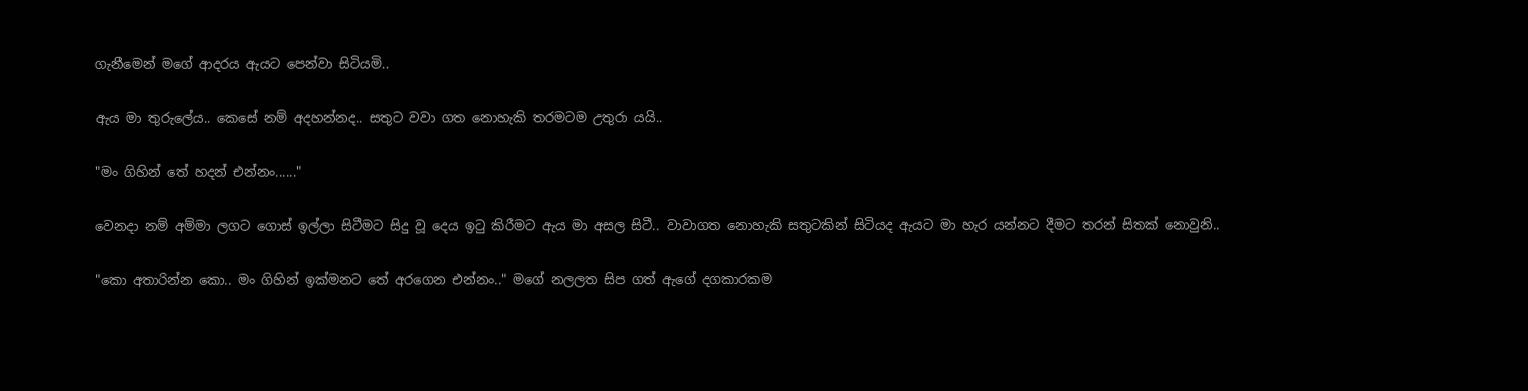ගැනීමෙන් මගේ ආදරය ඇයට පෙන්වා සිටියමි..

ඇය මා තුරුලේය.. කෙසේ නම් අදහන්නද.. සතුට වවා ගත නොහැකි තරමටම උතුරා යයි..

"මං ගිහින් තේ හදන් එන්නං......"

වෙනදා නම් අම්මා ලගට ගොස් ඉල්ලා සිටීමට සිදු වූ දෙය ඉටු කිරීමට ඇය මා අසල සිටී.. වාවාගත නොහැකි සතුටකින් සිටියද ඇයට මා හැර යන්නට දීමට තරන් සිතක් නොවුනි..

"කො අතාරින්න කො.. මං ගිහින් ඉක්මනට තේ අරගෙන එන්නං.." මගේ නලලත සිප ගත් ඇගේ දගකාරකම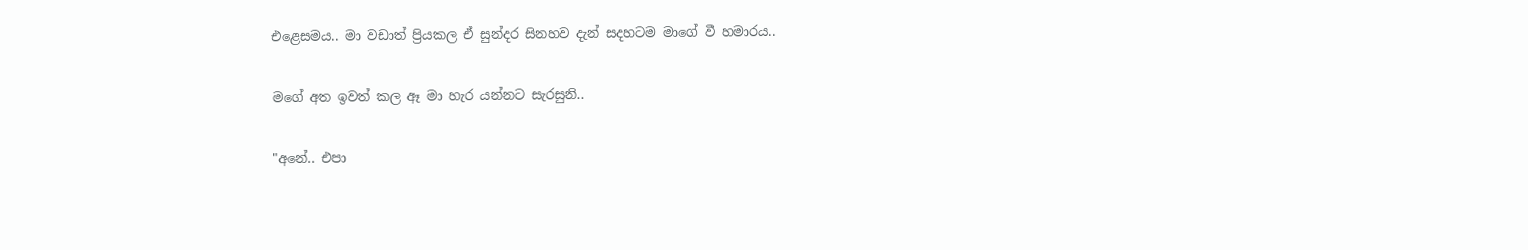එළෙසමය.. මා වඩාත් ප්‍රියකල ඒ සුන්දර සිනහව දැන් සදහටම මාගේ වී හමාරය..

මගේ අත ඉවත් කල ඈ මා හැර යන්නට සැරසුනි..

"අනේ.. එපා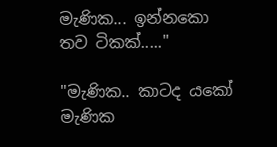මැණික... ඉන්නකො තව ටිකක්....."

"මැණික.. කාටද ‍යකෝ මැණික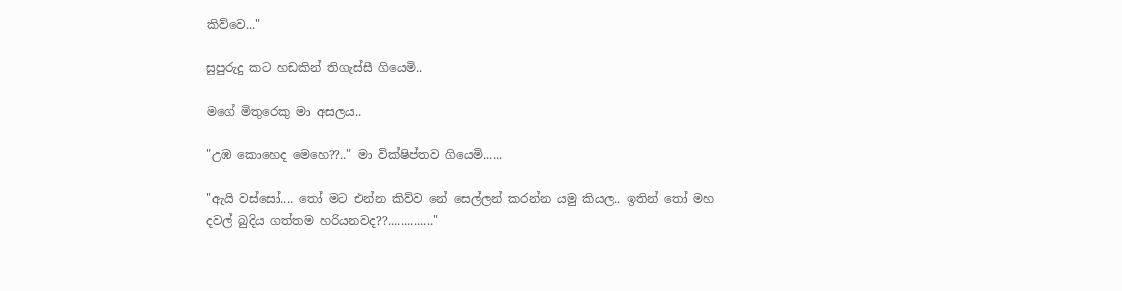කිව්වෙ..."

සුපුරුදු කට හඩකින් තිගැස්සී ගියෙමි..

මගේ මිතුරෙකු මා අසලය..

"උඹ කොහෙද මෙහෙ??.." මා වික්ෂිප්තව ගියෙමි......

"ඇයි වස්සෝ.... තෝ මට එන්න කිව්ව නේ සෙල්ලන් කරන්න යමු කියල.. ඉතින් තෝ මහ දවල් බුදිය ගත්තම හරියනවද??.............."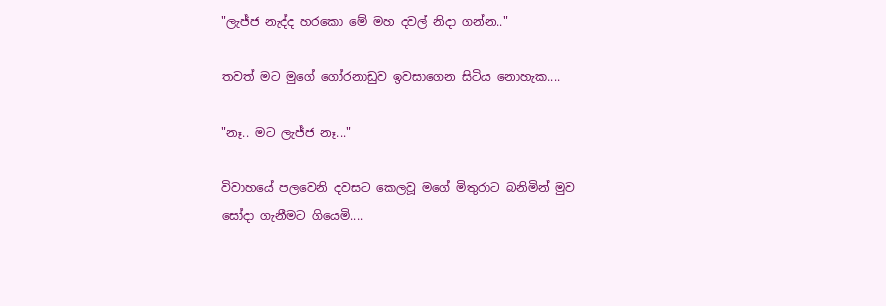"ලැජ්ජ නැද්ද හරකො මේ මහ දවල් නිදා ගන්න.."

තවත් මට මුගේ ගෝරනාඩුව ඉවසාගෙන සිටිය නොහැක....

"නෑ.. මට ලැජ්ජ නෑ..."

විවාහයේ පලවෙනි දවසට කෙලවූ මගේ මිතුරාට බනිමින් මුව සෝදා ගැනීමට ගියෙමි....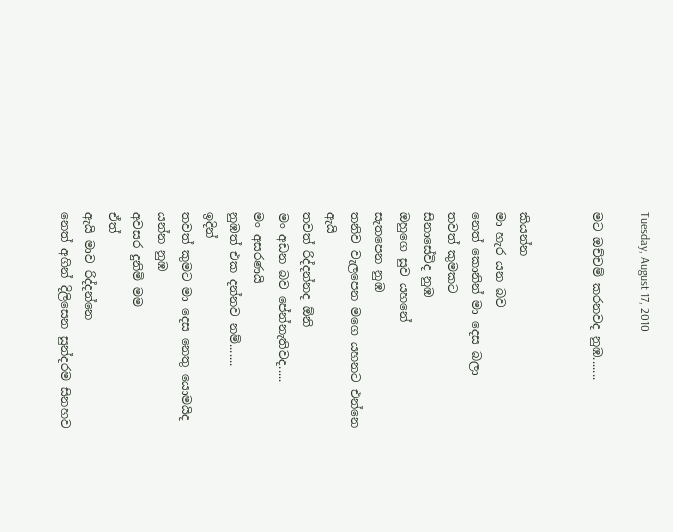Tuesday, August 17, 2010

මට ඔච්චම් කරනවද නුඹ.......


කියන්න
මා හැර යන බව
නෙත් කොනින් මා දෙස බලා
තවත් කුමකට
සි‍නාසේවිද නුඹ
ඔහුගෙ සුව යහනේ
සැතපෙන නුඹ
තනිව වැලපෙන මගෙ යහනට එන්නෙ ඇයි
තවත් රිද්දන්නද ඕනි
මං අඩන බව පේන්නැතිවද.....
මං අසරණයි
නුඹත් එක දන්නව නම්.......
ඉදින්
තවත් කුමට මා දෙස නෙතු යොමයිද
යන්න නුඹ
අවසර දුනිමි මම
ඒත්
ඇයි මාව රිද්දන්නෙ
නෙත් අගින් දිලිසෙන සුන්දරම සිනහව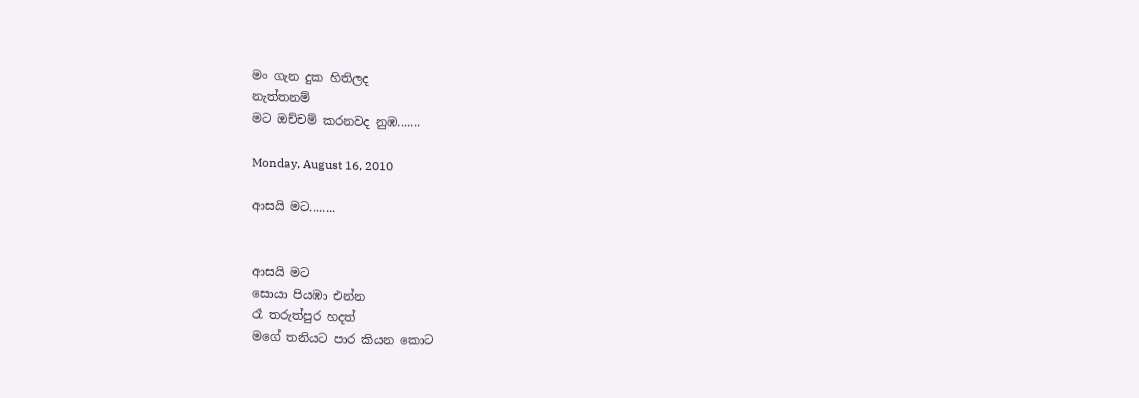මං ගැන දුක හිතිලද
නැත්තනම්
මට ඔච්චම් කරනවද නුඹ.......

Monday, August 16, 2010

ආසයි මට........


ආසයි මට
සොයා පියඹා එන්න
රෑ තරුත්පුර හදත්
මගේ තනියට පාර කියන කොට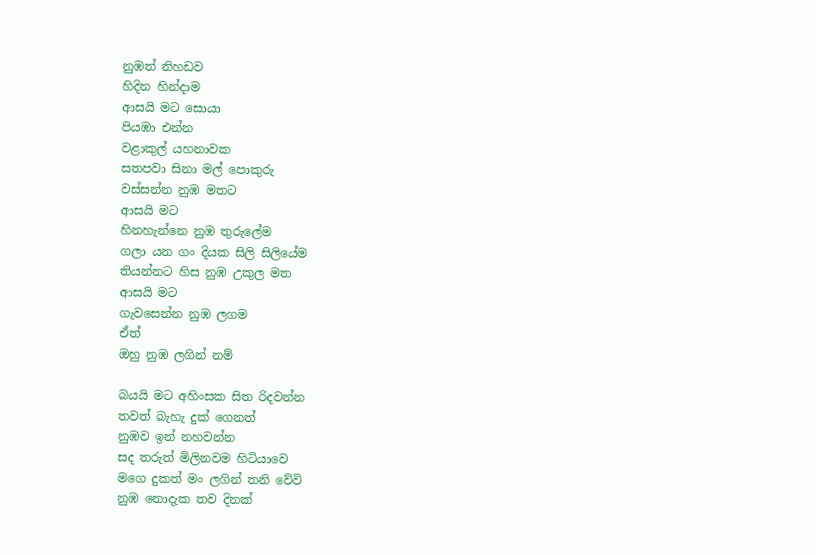නුඹත් නිහඩව
හිදින හින්දාම
ආසයි මට සොයා
පියඹා එන්න
වළාකුල් යහනාවක
සතපවා සිනා මල් පොකුරු
වස්සන්න නුඹ මතට
ආසයි මට
හිනහැන්නෙ නුඹ තුරුලේම
ගලා යන ගං දියක සිලි සිලියේම
තියන්නට හිස නුඹ උකුල මත
ආසයි මට
ගැවසෙන්න නුඹ ලගම
ඒත්
ඔහු නුඹ ලගින් නම්

බයයි මට අහිංසක සිත රිදවන්න
තවත් බැහැ දුක් ගෙනත්
නුඹව ඉන් නහවන්න
සද තරුත් මිලිනවම හිටියාවෙ
මගෙ දුකත් මං ලගින් තනි වේවි
නුඹ නොදැක තව දිනක්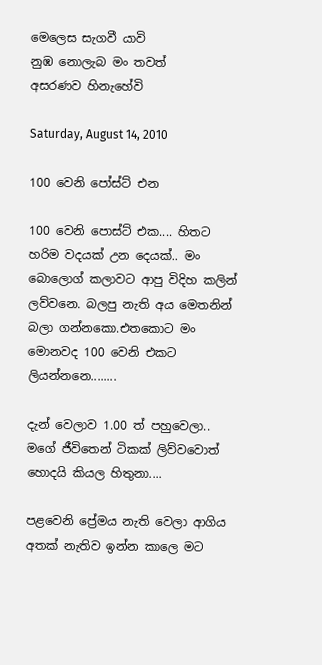මෙලෙස සැගවී යාවි
නුඹ නොලැබ මං තවත්
අසරණව හිනැහේවි

Saturday, August 14, 2010

100 වෙනි පෝස්ට් එන

100 වෙනි පොස්ට් එක.... හිතට හරිම වදයක් උන දෙයක්.. මං බොලොග් කලාවට ආපු විදිහ කලින් ලව්වනෙ. බලපු නැති අය මෙතනින් බලා ගන්නකො.එතකොට මං මොනවද 100 වෙනි එකට ලියන්නනෙ........

දැන් වෙලාව 1.00 ත් පහුවෙලා.. මගේ ජීවිතෙන් ටිකක් ලිව්වවොත් හොදයි කියල හිතුනා....

පළවෙනි ප්‍රේමය නැති වෙලා ආගිය අතක් නැතිව ඉන්න කාලෙ මට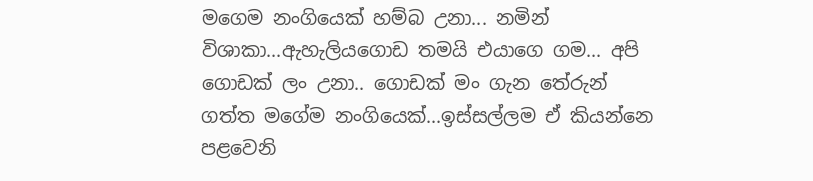මගෙම නංගියෙක් හම්බ උනා... නමින් විශාකා...ඇහැලියගොඩ තමයි එයාගෙ ගම... අපි ගොඩක් ලං උනා.. ගොඩක් මං ගැන තේරුන් ගත්ත මගේම නංගියෙක්...ඉස්සල්ලම ඒ කියන්නෙ පළවෙනි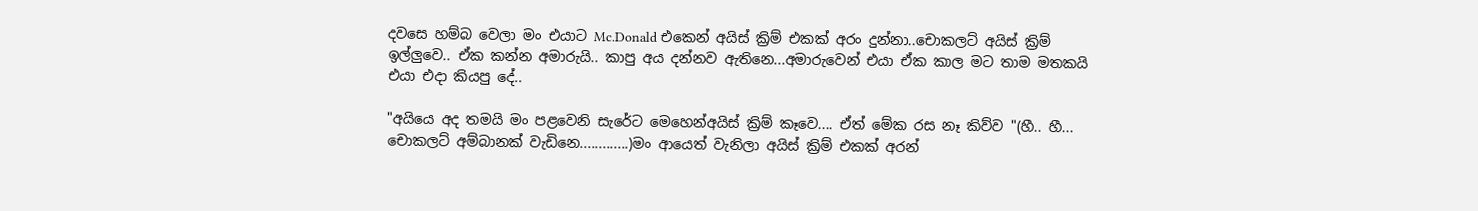දවසෙ හම්බ වෙලා මං එයාට Mc.Donald එකෙන් අයිස් ක්‍රිම් එකක් අරං දුන්නා..චොකලට් අයිස් ක්‍රිම් ඉල්ලුවෙ.. ඒක කන්න අමාරුයි.. කාපු අය දන්නව ඇතිනෙ...අමාරුවෙන් එයා ඒක කාල ම‍ට තාම මතකයි එයා එදා කියපු දේ..

"අයියෙ අද තමයි මං පළවෙනි සැරේට මෙහෙන්අයිස් ක්‍රිම් කෑවෙ.... ඒත් මේක රස නෑ කිව්ව "(හී.. හී... චොකලට් අම්බානක් වැඩිනෙ.............)මං ආයෙත් වැනිලා අයිස් ක්‍රිම් එකක් අරන්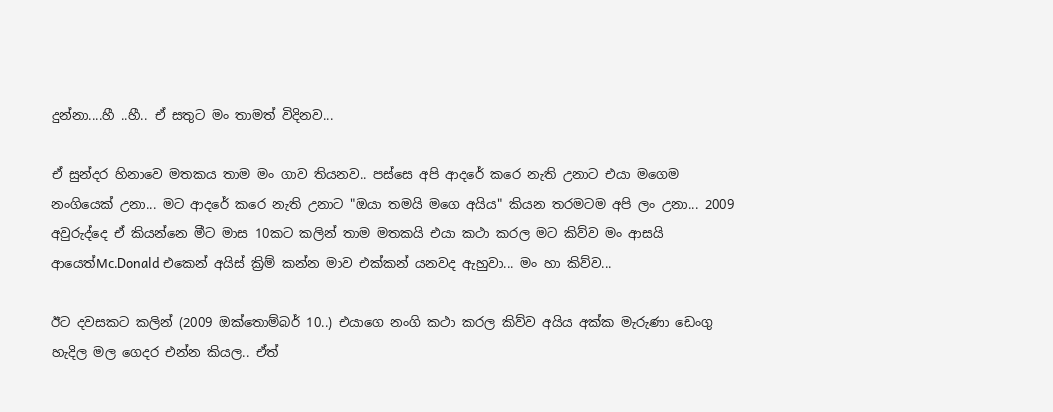දුන්නා....හී ..හී.. ඒ සතුට මං තාමත් විදිනව...

ඒ සුන්දර හිනාවෙ මතකය තාම මං ගාව තියනව.. පස්සෙ අපි ආදරේ කරෙ නැති උනාට එයා මගෙම නංගියෙක් උනා... මට ආදරේ කරෙ නැති උනා‍ට "ඔයා තමයි මගෙ අයිය" කියන තරමටම අපි ලං උනා... 2009 අවුරුද්දෙ ඒ කියන්නෙ මීට මාස 10කට කලින් තාම මතකයි එයා කථා කරල මට කිව්ව මං ආසයි ආයෙත්Mc.Donald එකෙන් අයිස් ක්‍රිම් කන්න මාව එක්කන් යනවද ඇහුවා... මං හා කිව්ව...

ඊට දවසකට කලින් (2009 ඔක්තොම්බර් 10..) එයාගෙ නංගි කථා කරල කිව්ව අයිය අක්ක මැරුණා ඩෙංගු හැදිල මල ගෙදර එන්න කියල.. ඒත්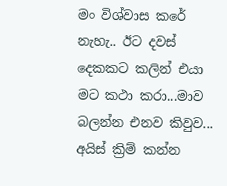මං විශ්වාස කරේ නැහැ.. ඊට දවස් දෙකකට කලින් එයා මට කථා කරා...මාව බලන්න එනව කිවුව... අයිස් ක්‍රිම් කන්න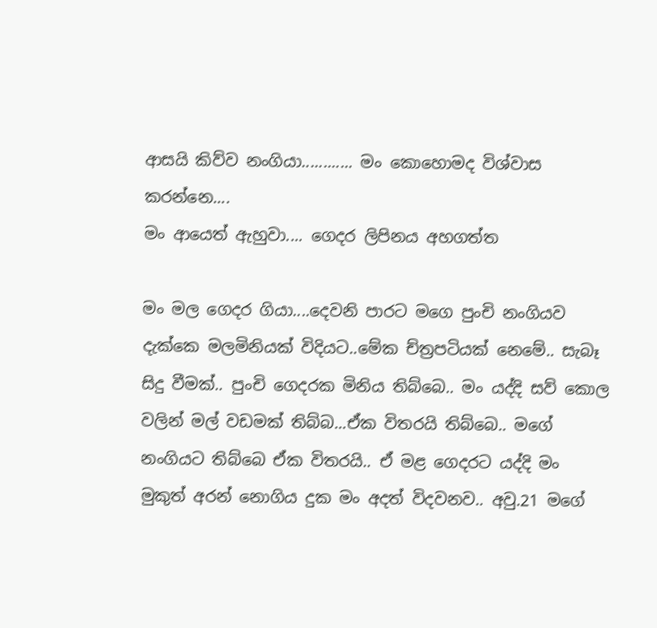ආසයි කිව්ව නංගියා............ මං කොහොමද විශ්වාස කරන්නෙ....
මං ආයෙත් ඇහුවා.... ගෙදර ලිපිනය අහගත්ත

මං මල ගෙදර ගියා....දෙවනි පාරට මගෙ පුංචි නංගියව දැක්කෙ මලමිනියක් විදිය‍ට..මේක ච්ත්‍රපටියක් නෙමේ.. සැබෑ සිදු වීමක්.. පුංචි ගෙදරක මිනිය තිබ්‍බෙ.. මං යද්දි සව් කොල වලින් මල් වඩමක් තිබ්බ...ඒක විතරයි තිබ්බෙ.. මගේ නංගියට තිබ්බෙ ඒක විතරයි.. ඒ මළ ගෙදරට යද්දි මං මුකුත් අරන් නොගිය දුක මං අදත් විදවනව.. අවු.21 මගේ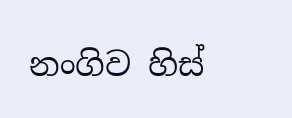නංගිව හිස්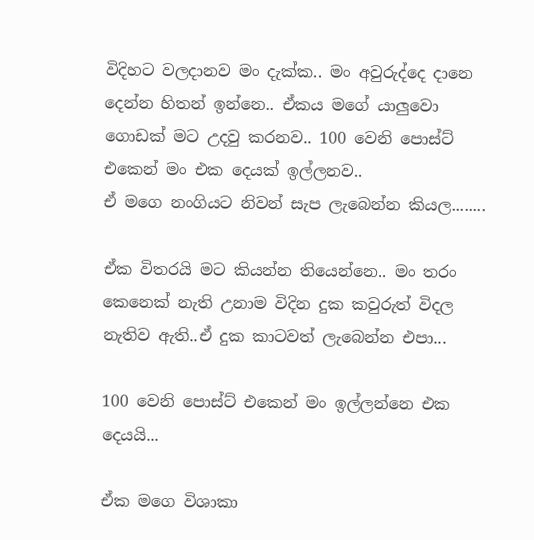විදිහට වලදානව මං දැක්ක.. මං අවුරුද්දෙ දානෙ දෙන්න හිතන් ඉන්නෙ.. ඒකය මගේ යාලුවො ගොඩක් මට උදවු කරනව.. 100 වෙනි පොස්ට් එකෙන් මං එක දෙයක් ඉල්ලනව..
ඒ මගෙ නංගියට නිවන් සැප ලැබෙන්න කියල........

ඒක විතරයි මට කියන්න තියෙන්නෙ.. මං තරං කෙනෙක් නැති උනාම විදින දුක කවුරුත් විදල නැතිව ඇති..ඒ දුක කාටවත් ලැබෙන්න එපා...

100 වෙනි පොස්ට් එකෙන් මං ඉල්ලන්නෙ එක දෙයයි...

ඒක මගෙ විශාකා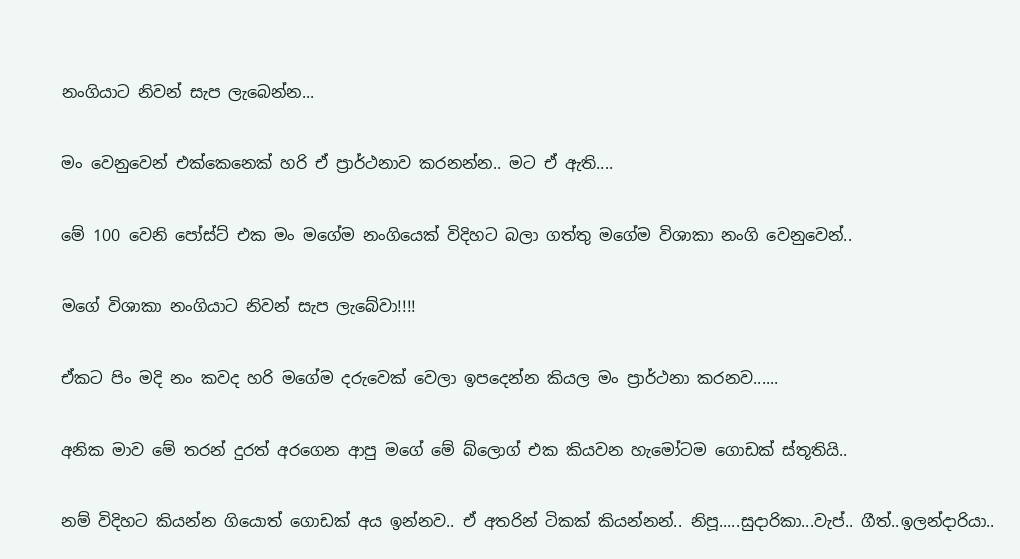නංගියාට නිවන් සැප ලැබෙන්න...

මං වෙනුවෙන් එක්කෙනෙක් හරි ඒ ප්‍රාර්ථනාව කරනන්න.. මට ඒ ඇති....

මේ 100 වෙනි පෝස්ට් එක මං මගේම නංගියෙක් විදිහට බලා ගත්තු මගේම විශාකා නංගි වෙනුවෙන්..

මගේ විශාකා නංගියාට නිවන් සැප ලැබේවා!!!!

ඒකට පිං මදි නං කවද හරි මගේම දරුවෙක් වෙලා ඉපදෙන්න කියල මං ප්‍රාර්ථනා කරනව......

අනික මාව මේ තරන් දුරත් අරගෙන ආපු ‍මගේ මේ බ්ලොග් එක කියවන හැමෝටම ගොඩක් ස්තූතියි..

නම් විදිහට කියන්න ගියොත් ගොඩක් අය ඉන්නව.. ඒ අතරින් ටිකක් කියන්නන්.. නිපූ.....සුදාරිකා...වැප්.. ගීත්..ඉලන්දාරියා..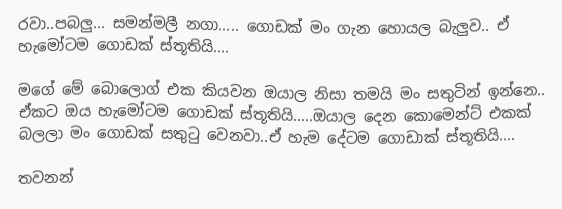රවා..පබලු... සමන්මලී නගා..... ගොඩක් මං ගැන හොයල බැලුව.. ඒ හැමෝටම ගොඩක් ස්තූතියි....

මගේ මේ බොලොග් එක කියවන ඔයාල නිසා තමයි මං සතුටින් ඉන්නෙ.. ඒකට ඔය හැමෝටම ගොඩක් ස්තූතියි.....ඔයාල දෙන කොමෙන්ට් එකක් බලලා මං ගොඩක් සතුටු වෙනවා..ඒ හැම දේටම ගොඩාක් ස්තූතියි....

තවනන්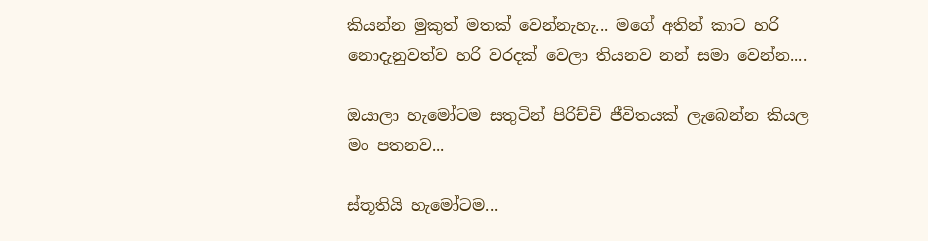කියන්න මුකුත් මතක් වෙන්නැහැ... මගේ අතින් කාට හරි නොදැනුවත්ව හරි වරදක් වෙලා තියනව නන් සමා වෙන්න....

ඔයාලා හැමෝටම සතුටින් පිරිච්චි ජීවිතයක් ලැබෙන්න කියල මං පතනව...

ස්තූතියි හැමෝටම...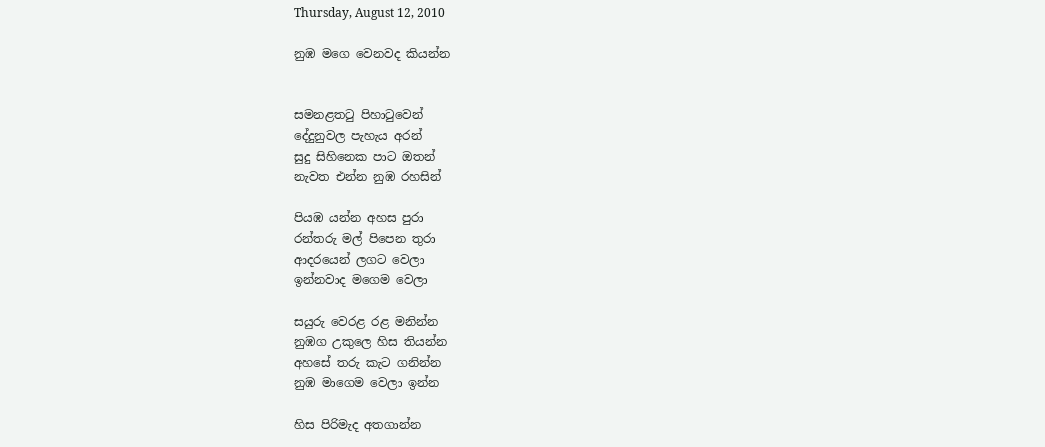Thursday, August 12, 2010

නුඹ මගෙ වෙනවද කියන්න


සමනළතටු පිහාටුවෙන්
දේදුනුවල පැහැය අරන්
සුදු සිහිනෙක පාට ඔතන්
නැවත එන්න නුඹ රහසින්

පියඹ යන්න අහස පුරා
රන්තරු මල් පිපෙන තුරා
ආදරයෙන් ලගට වෙලා
ඉන්නවාද මගෙම වෙලා

සයුරු වෙරළ රළ මනින්න
නුඹග උකුලෙ හිස තියන්න
අහසේ තරු කැට ගනින්න
නුඹ මාගෙම වෙලා ඉන්න

හිස පිරිමැද අතගාන්න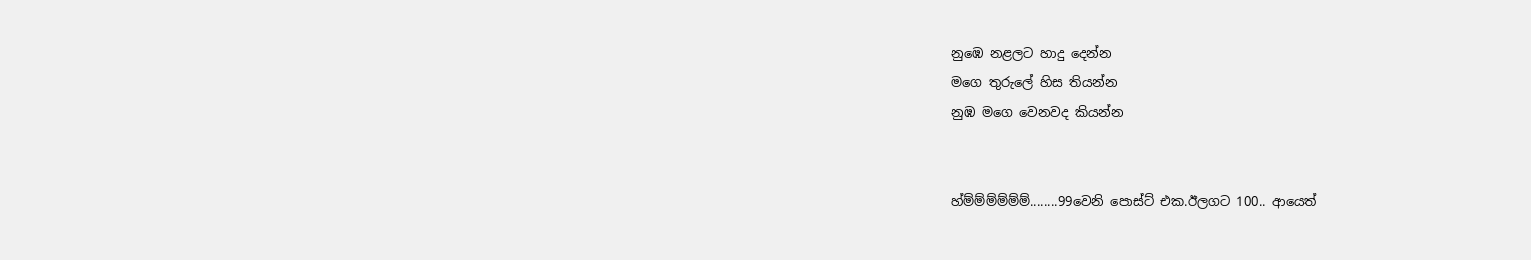නුඹෙ නළලට හාදු දෙන්න
මගෙ තුරුලේ හිස තියන්න
නුඹ මගෙ වෙනවද කියන්න


හ්ම්ම්ම්ම්ම්ම්........99වෙනි පොස්ට් එක.ඊලගට 100.. ආයෙත්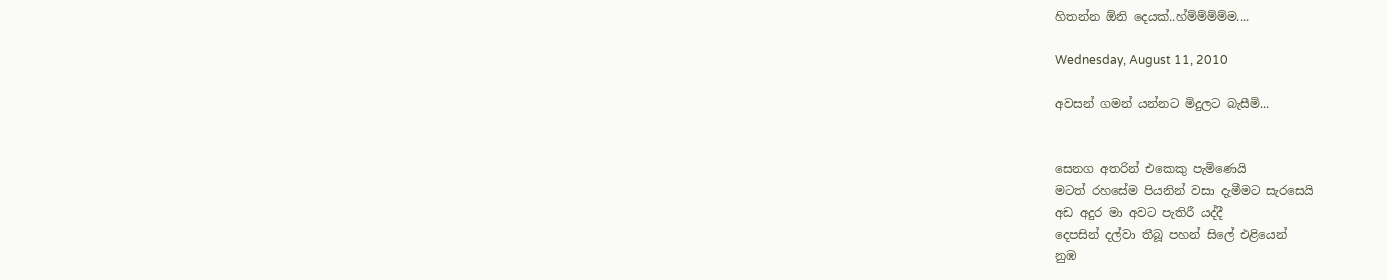හිතන්න ඕනි දෙයක්..හ්ම්ම්ම්ම්ම....

Wednesday, August 11, 2010

අවසන් ගමන් යන්නට මිදුලට බැසීමි...


සෙනග අතරින් එකෙකු පැමිණෙයි
මටත් රහසේම පියනින් වසා දැමීමට සැරසෙයි
අඩ අදුර මා අවට පැතිරී යද්දී
දෙපසින් දල්වා තීබූ පහන් සිලේ එළියෙන්
නුඹ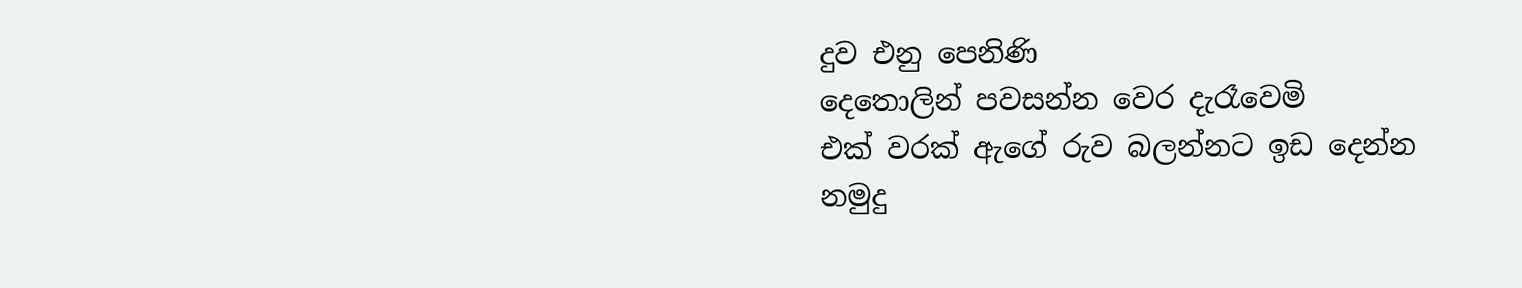දුව එනු පෙනිණි
දෙතොලින් පවසන්න වෙර දැරෑවෙමි
එක් වරක් ඇගේ රුව බලන්නට ඉඩ දෙන්න
නමුදු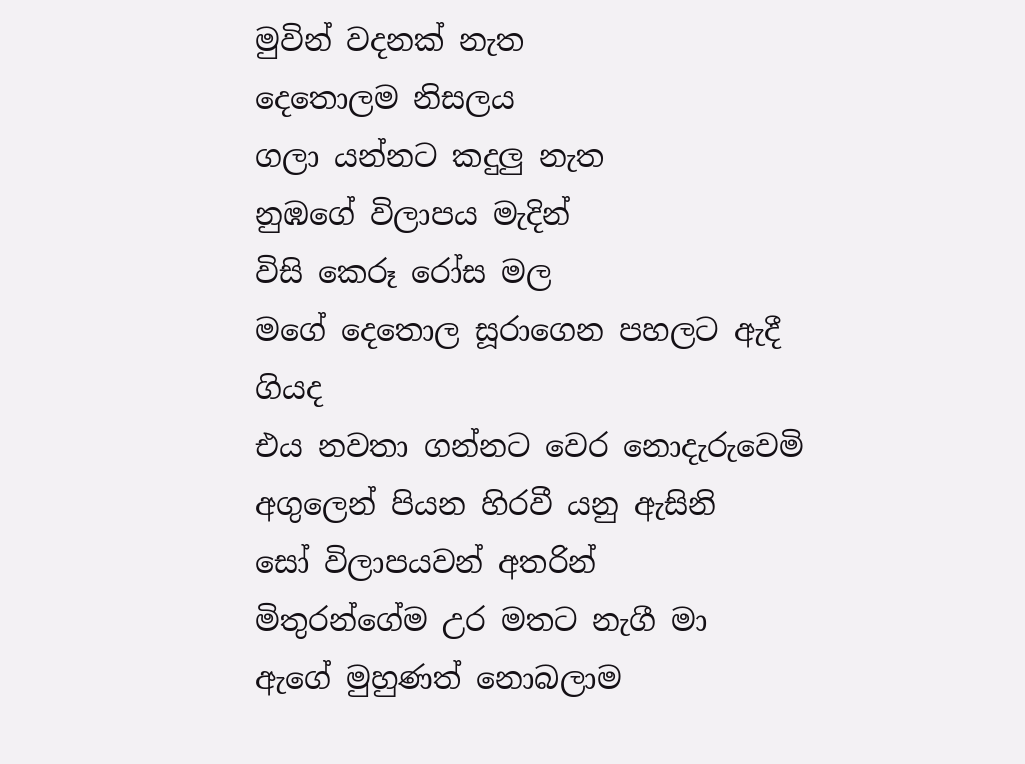මුවින් වදනක් නැත
දෙතොලම නිසලය
ගලා යන්නට කදුලු නැත
නුඹගේ විලාපය මැදින්
විසි කෙරූ රෝස මල
මගේ දෙතොල සූරාගෙන පහලට ඇදී ගියද
එය නවතා ගන්නට වෙර නොදැරුවෙමි
අගුලෙන් පියන හිරවී යනු ඇසිනි
සෝ විලාපයවන් අතරින්
මිතුරන්ගේම උර මතට නැගී මා
ඇගේ මුහුණත් නොබලාම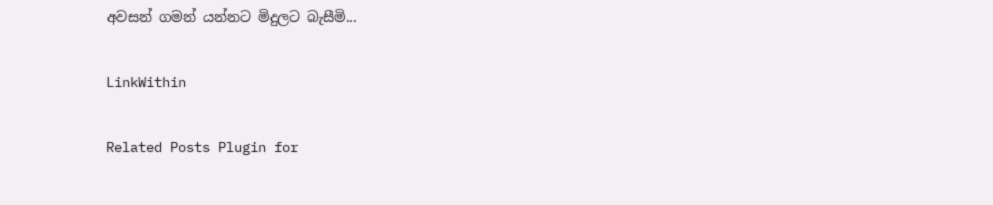අවසන් ගමන් යන්නට මිදුලට බැසීමි...

LinkWithin

Related Posts Plugin for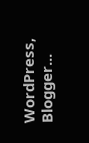WordPress, Blogger...